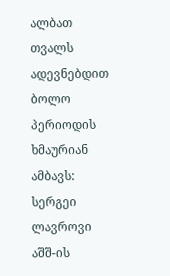ალბათ თვალს ადევნებდით ბოლო პერიოდის ხმაურიან ამბავს: სერგეი ლავროვი აშშ-ის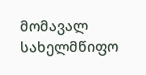მომავალ სახელმწიფო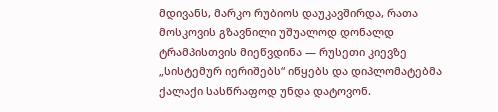მდივანს, მარკო რუბიოს დაუკავშირდა, რათა მოსკოვის გზავნილი უშუალოდ დონალდ ტრამპისთვის მიეწვდინა — რუსეთი კიევზე „სისტემურ იერიშებს“ იწყებს და დიპლომატებმა ქალაქი სასწრაფოდ უნდა დატოვონ.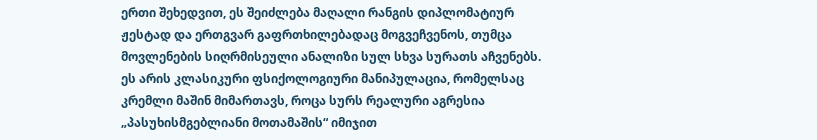ერთი შეხედვით, ეს შეიძლება მაღალი რანგის დიპლომატიურ ჟესტად და ერთგვარ გაფრთხილებადაც მოგვეჩვენოს, თუმცა მოვლენების სიღრმისეული ანალიზი სულ სხვა სურათს აჩვენებს.
ეს არის კლასიკური ფსიქოლოგიური მანიპულაცია, რომელსაც კრემლი მაშინ მიმართავს, როცა სურს რეალური აგრესია „პასუხისმგებლიანი მოთამაშის“ იმიჯით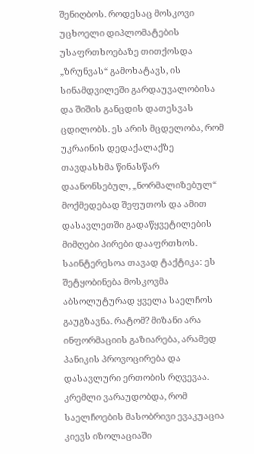შენიღბოს. როდესაც მოსკოვი უცხოელი დიპლომატების უსაფრთხოებაზე თითქოსდა „ზრუნვას“ გამოხატავს, ის სინამდვილეში გარდაუვალობისა და შიშის განცდის დათესვას ცდილობს. ეს არის მცდელობა, რომ უკრაინის დედაქალაქზე თავდასხმა წინასწარ დაანონსებულ, „ნორმალიზებულ“ მოქმედებად შეფუთოს და ამით დასავლეთში გადაწყვეტილების მიმღები პირები დააფრთხოს.
საინტერესოა თავად ტაქტიკა: ეს შეტყობინება მოსკოვმა აბსოლუტურად ყველა საელჩოს გაუგზავნა. რატომ? მიზანი არა ინფორმაციის გაზიარება, არამედ პანიკის პროვოცირება და დასავლური ერთობის რღვევაა. კრემლი ვარაუდობდა, რომ საელჩოების მასობრივი ევაკუაცია კიევს იზოლაციაში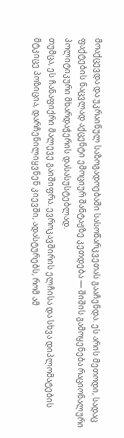მოაქცევდა და უკრაინულ საზოგადოებაში სასოწარკვეთას გააჩენდა. ეს არის მეთოდი, სადაც ფაქტების ნაცვლად აქცენტი ემოციურ შანტაჟზე კეთდება — შიშის გამოყენება რაციონალური პოლიტიკური მხარდაჭერის დასასუსტებლად.
თუმცა, ეს ჩანაფიქრი მალევე გაიშიფრა. ევროკავშირის ელჩისა და სხვა დიპლომატების მტკიცე პოზიცია, დარჩენილიყვნენ კიევში, ადასტურებს, რომ ამ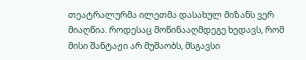თეატრალურმა ილეთმა დასახულ მიზანს ვერ მიაღწია. როდესაც მოწინააღმდეგე ხედავს, რომ მისი შანტაჟი არ მუშაობს, მსგავსი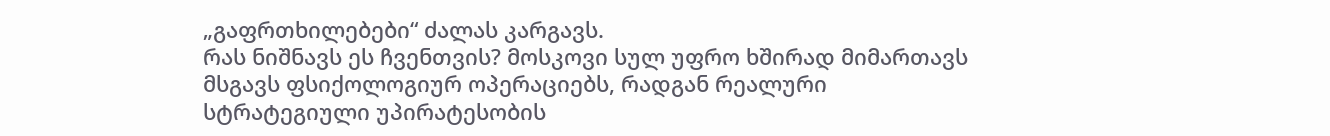„გაფრთხილებები“ ძალას კარგავს.
რას ნიშნავს ეს ჩვენთვის? მოსკოვი სულ უფრო ხშირად მიმართავს მსგავს ფსიქოლოგიურ ოპერაციებს, რადგან რეალური სტრატეგიული უპირატესობის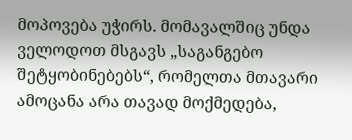მოპოვება უჭირს. მომავალშიც უნდა ველოდოთ მსგავს „საგანგებო შეტყობინებებს“, რომელთა მთავარი ამოცანა არა თავად მოქმედება,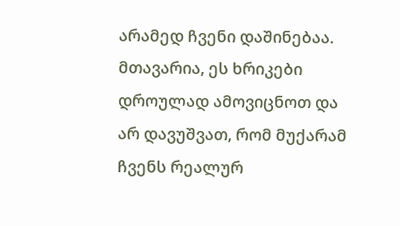არამედ ჩვენი დაშინებაა. მთავარია, ეს ხრიკები დროულად ამოვიცნოთ და არ დავუშვათ, რომ მუქარამ ჩვენს რეალურ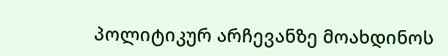პოლიტიკურ არჩევანზე მოახდინოს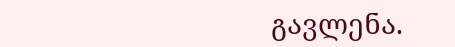გავლენა.